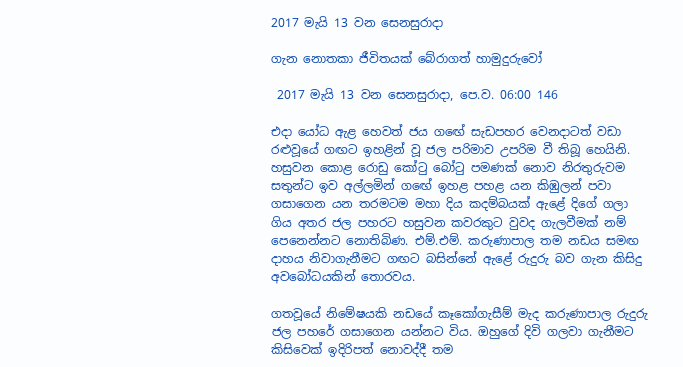2017 මැයි 13 වන සෙනසුරාදා

ගැන නොතකා ජීවිතයක් බේරාගත් හාමුදුරුවෝ

 2017 මැයි 13 වන සෙනසුරාදා, පෙ.ව. 06:00 146

එදා යෝධ ඇළ හෙවත් ජය ගඟේ සැඩපහර වෙනදාටත් වඩා රළුවූයේ ගඟට ඉහළින් වූ ජල පරිමාව උපරිම වී තිබූ හෙයිනි. හසුවන කොළ රොඩු කෝටු බෝටු පමණක් නොව නිරතුරුවම සතුන්ට ඉව අල්ලමින් ගඟේ ඉහළ පහළ යන කිඹුලන් පවා ගසාගෙන යන තරමටම මහා දිය කදම්බයක් ඇළේ දිගේ ගලා ගිය අතර ජල පහරට හසුවන කවරකුට වුවද ගැලවීමක් නම් පෙනෙන්නට නොතිබිණ. එම්.එම්. කරුණාපාල තම නඩය සමඟ දාහය නිවාගැනීමට ගඟට බසින්නේ ඇළේ රුදුරු බව ගැන කිසිදු අවබෝධයකින් තොරවය.

ගතවූයේ නිමේෂයකි නඩයේ කෑකෝගැසීම් මැද කරුණාපාල රුදුරු ජල පහරේ ගසාගෙන යන්නට විය. ඔහුගේ දිවි ගලවා ගැනීමට කිසිවෙක් ඉදිරිපත් නොවද්දී තම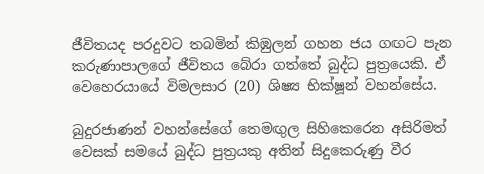ජීවිතයද පරදුවට තබමින් කිඹුලන් ගහන ජය ගඟට පැන කරුණාපාලගේ ජීවිතය බේරා ගත්තේ බුද්ධ පුත්‍රයෙකි. ඒ වෙහෙරයායේ විමලසාර (20) ශිෂ්‍ය භික්ෂූන් වහන්සේය.

බුදුරජාණන් වහන්සේගේ තෙමඟුල සිහිකෙරෙන අසිරිමත් වෙසක් සමයේ බුද්ධ පුත්‍රයකු අතින් සිදුකෙරුණු වීර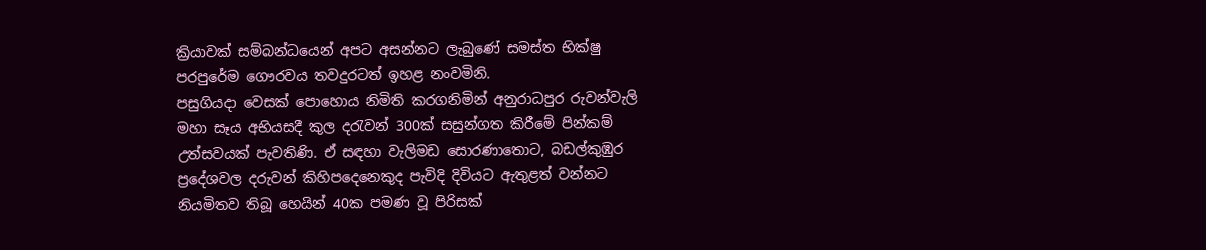ක්‍රියාවක් සම්බන්ධයෙන් අපට අසන්නට ලැබුණේ සමස්ත භික්ෂු පරපුරේම ගෞරවය තවදුරටත් ඉහළ නංවමිනි.
පසුගියදා වෙසක් පොහොය නිමිති කරගනිමින් අනුරාධපුර රුවන්වැලි මහා සෑය අභියසදී කුල දරැවන් 300ක් සසුන්ගත කිරීමේ පින්කම් උත්සවයක් පැවතිණි. ඒ සඳහා වැලිමඩ සොරණාතොට, බඩල්කුඹුර ප්‍රදේශවල දරුවන් කිහිපදෙනෙකුද පැවිදි දිවියට ඇතුළත් වන්නට නියමිතව තිබූ හෙයින් 40ක පමණ වූ පිරිසක්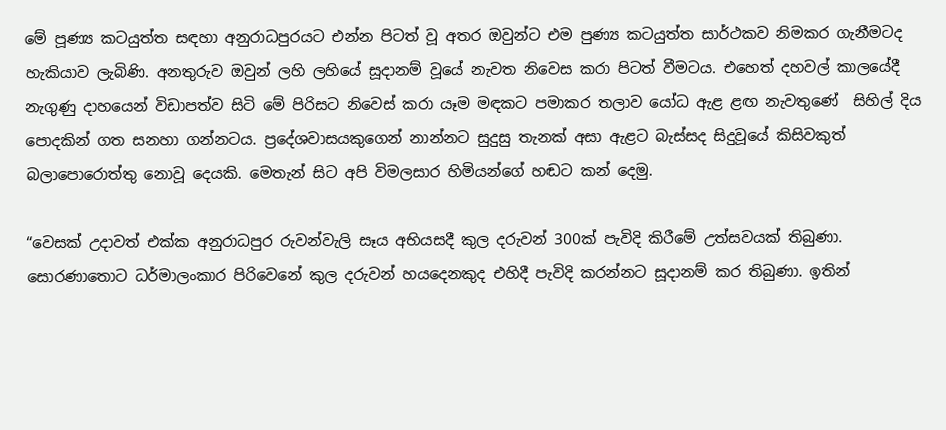මේ පූණ්‍ය කටයුත්ත සඳහා අනුරාධපුරයට එන්න පිටත් වූ අතර ඔවුන්ට එම පුණ්‍ය කටයුත්ත සාර්ථකව නිමකර ගැනීමටද හැකියාව ලැබිණි. අනතුරුව ඔවුන් ලහි ලහියේ සූදානම් වූයේ නැවත නිවෙස කරා පිටත් වීමටය. එහෙත් දහවල් කාලයේදී නැගුණු දාහයෙන් විඩාපත්ව සිටි මේ පිරිසට නිවෙස් කරා යෑම මඳකට පමාකර තලාව යෝධ ඇළ ළඟ නැවතුණේ  සිහිල් දිය පොදකින් ගත සනහා ගන්නටය. ප්‍රදේශවාසයකුගෙන් නාන්නට සුදුසු තැනක් අසා ඇළට බැස්සද සිදුවූයේ කිසිවකුත් බලාපොරොත්තු නොවූ දෙයකි. මෙතැන් සිට අපි විමලසාර හිමියන්ගේ හඬට කන් දෙමු.

“වෙසක් උදාවත් එක්ක අනුරාධපුර රුවන්වැලි සෑය අභියසදී කුල දරුවන් 300ක් පැවිදි කිරීමේ උත්සවයක් තිබුණා. සොරණාතොට ධර්මාලංකාර පිරිවෙනේ කුල දරුවන් හයදෙනකුද එහිදී පැවිදි කරන්නට සූදානම් කර තිබුණා. ඉතින්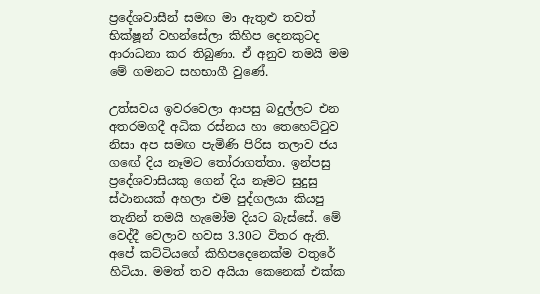ප්‍රදේශවාසීන් සමඟ මා ඇතුළු තවත් භික්ෂූන් වහන්සේලා කිහිප දෙනකුටද ආරාධනා කර තිබුණා. ඒ අනුව තමයි මම මේ ගමනට සහභාගී වුණේ.

උත්සවය ඉවරවෙලා ආපසු බදුල්ලට එන අතරමගදී අධික රස්නය හා තෙහෙට්ටුව නිසා අප සමඟ පැමිණි පිරිස තලාව ජය ගඟේ දිය නෑමට තෝරාගත්තා. ඉන්පසු ප්‍රදේශවාසියකු ගෙන් දිය නෑමට සුදුසු ස්ථානයක් අහලා එම පුද්ගලයා කියපු තැනින් තමයි හැමෝම දියට බැස්සේ. මේ වෙද්දී වෙලාව හවස 3.30ට විතර ඇති. අපේ කට්ටියගේ කිහිපදෙනෙක්ම වතුරේ හිටියා. මමත් තව අයියා කෙනෙක් එක්ක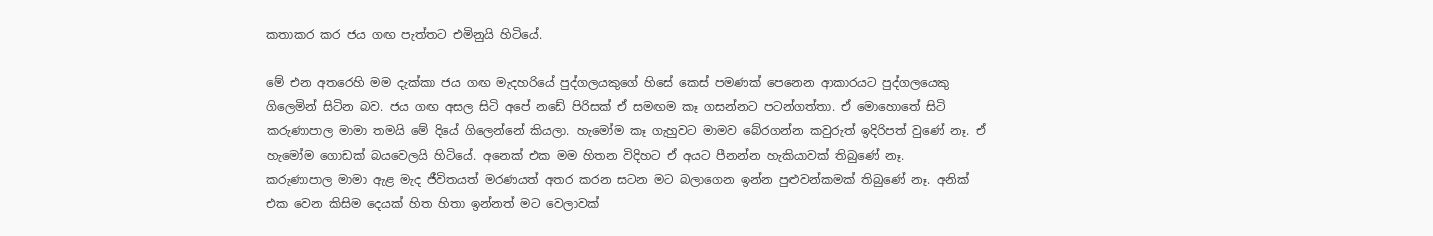කතාකර කර ජය ගඟ පැත්තට එමිනුයි හිටියේ.

මේ එන අතරෙහි මම දැක්කා ජය ගඟ මැදහරියේ පුද්ගලයකුගේ හිසේ කෙස් පමණක් පෙනෙන ආකාරයට පුද්ගලයෙකු ගිලෙමින් සිටින බව. ජය ගඟ අසල සිටි අපේ නඩේ පිරිසක් ඒ සමඟම කෑ ගසන්නට පටන්ගත්තා. ඒ මොහොතේ සිටි කරුණාපාල මාමා තමයි මේ දියේ ගිලෙන්නේ කියලා. හැමෝම කෑ ගැහුවට මාමව බේරගන්න කවුරුත් ඉදිරිපත් වුණේ නෑ. ඒ හැමෝම ගොඩක් බයවෙලයි හිටියේ. අනෙක් එක මම හිතන විදිහට ඒ අයට පීනන්න හැකියාවක් තිබුණේ නෑ.
කරුණාපාල මාමා ඇළ මැද ජීවිතයත් මරණයත් අතර කරන සටන මට බලාගෙන ඉන්න පුළුවන්කමක් තිබුණේ නෑ. අනික් එක වෙන කිසිම දෙයක් හිත හිතා ඉන්නත් මට වෙලාවක්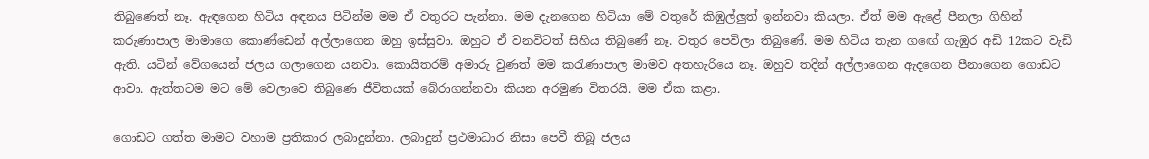තිබුණෙත් නෑ. ඇඳගෙන හිටිය අඳනය පිටින්ම මම ඒ වතුරට පැන්නා. මම දැනගෙන හිටියා මේ වතුරේ කිඹුල්ලුත් ඉන්නවා කියලා. ඒත් මම ඇළේ පීනලා ගිහින් කරුණාපාල මාමාගෙ කොණ්ඩෙන් අල්ලාගෙන ඔහු ඉස්සුවා. ඔහුට ඒ වනවිටත් සිහිය තිබුණේ නෑ. වතුර පෙවිලා තිබුණේ. මම හිටිය තැන ගඟේ ගැඹුර අඩි 12කට වැඩි ඇති. යටින් වේගයෙන් ජලය ගලාගෙන යනවා. කොයිතරම් අමාරු වුණත් මම කරැණාපාල මාමව අතහැරියෙ නෑ. ඔහුව තදින් අල්ලාගෙන ඇදගෙන පීනාගෙන ගොඩට ආවා. ඇත්තටම මට මේ වෙලාවෙ තිබුණෙ ජීවිතයක් බේරාගන්නවා කියන අරමුණ විතරයි. මම ඒක කළා.

ගොඩට ගත්ත මාමට වහාම ප්‍රතිකාර ලබාදුන්නා. ලබාදුන් ප්‍රථමාධාර නිසා පෙවී තිබූ ජලය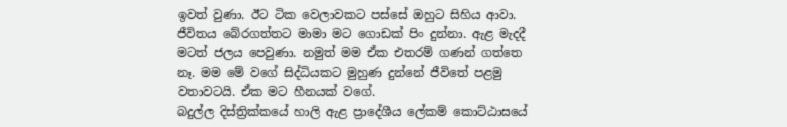ඉවත් වුණා. ඊට ටික වෙලාවකට පස්සේ ඔහුට සිහිය ආවා. ජීවිතය බේරගත්තට මාමා මට ගොඩක් පිං දුන්නා. ඇළ මැදදී මටත් ජලය පෙවුණා. නමුත් මම ඒක එතරම් ගණන් ගත්තෙ නෑ. මම මේ වගේ සිද්ධියකට මුහුණ දුන්නේ ජීවිතේ පළමු වතාවටයි. ඒක මට හීනයක් වගේ.
බදුල්ල දිස්ත්‍රික්කයේ හාලි ඇළ ප්‍රාදේශීය ලේකම් කොට්ඨාසයේ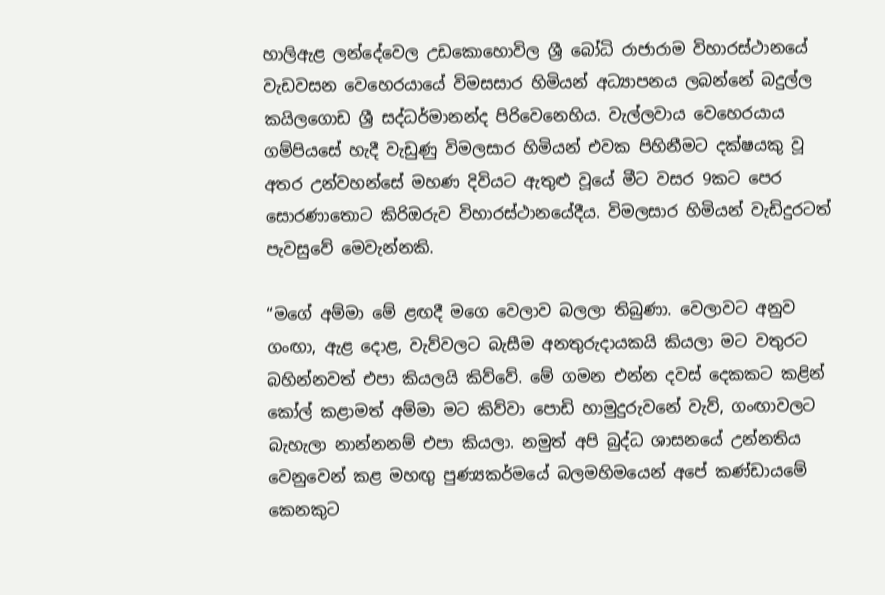හාලිඇළ ලන්දේවෙල උඩකොහොවිල ශ්‍රී බෝධි රාජාරාම විහාරස්ථානයේ වැඩවසන වෙහෙරයායේ විමසසාර හිමියන් අධ්‍යාපනය ලබන්නේ බදුල්ල කයිලගොඩ ශ්‍රී සද්ධර්මානන්ද පිරිවෙනෙහිය. වැල්ලවාය වෙහෙරයාය ගම්පියසේ හැදී වැඩුණු විමලසාර හිමියන් එවක පිහිනීමට දක්ෂයකු වූ අතර උන්වහන්සේ මහණ දිවියට ඇතුළු වූයේ මීට වසර 9කට පෙර සොරණාතොට කිරිඔරුව විහාරස්ථානයේදීය. විමලසාර හිමියන් වැඩිදුරටත් පැවසුවේ මෙවැන්නකි.

“මගේ අම්මා මේ ළඟදී මගෙ වෙලාව බලලා තිබුණා. වෙලාවට අනුව ගංඟා, ඇළ දොළ, වැව්වලට බැසීම අනතුරුදායකයි කියලා මට වතුරට බහින්නවත් එපා කියලයි කිව්වේ. මේ ගමන එන්න දවස් දෙකකට කළින් කෝල් කළාමත් අම්මා මට කිව්වා පොඩි හාමුදුරුවනේ වැව්, ගංඟාවලට බැහැලා නාන්නනම් එපා කියලා. නමුත් අපි බුද්ධ ශාසනයේ උන්නතිය වෙනුවෙන් කළ මහඟු පුණ්‍යකර්මයේ බලමහිමයෙන් අපේ කණ්ඩායමේ කෙනකුට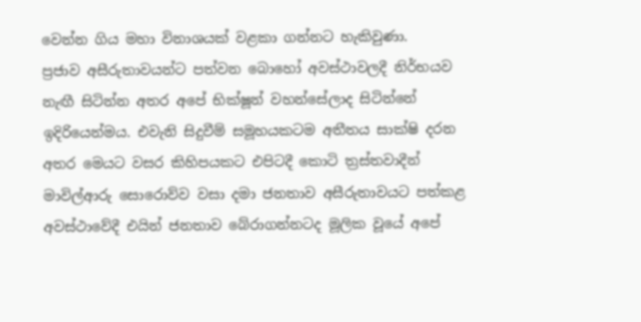වෙන්න ගිය මහා විනාශයක් වළකා ගන්නට හැකිවුණා.
ප්‍රජාව අසීරුතාවයන්ට පත්වන බොහෝ අවස්ථාවලදී නිර්භයව නැඟී සිටින්න අතර අපේ භික්ෂූන් වහන්සේලාද සිටින්නේ ඉදිරියෙන්මය. එවැනි සිදුවීම් සමූහයකටම අතීතය සාක්ෂි දරන අතර ‍මෙයට වසර කිහිපයකට එපිටදී කොටි ත්‍රස්තවාදීන් මාවිල්ආරු සොරොව්ව වසා දමා ජනතාව අසීරුතාවයට පත්කළ අවස්ථාවේදී එයින් ජනතාව බේරාගන්නටද මූලික වූයේ අපේ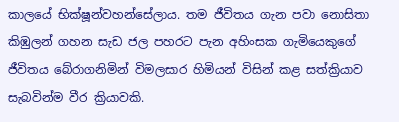කාලයේ භික්ෂූන්වහන්සේලාය. තම ජීවිතය ගැන පවා නොසිතා කිඹුලන් ගහන සැඩ ජල පහරට පැන අහිංසක ගැමියෙකුගේ ජීවිතය බේරාගනිමින් විමලසාර හිමියන් විසින් කළ සත්ක්‍රියාව සැබවින්ම වීර ක්‍රියාවකි.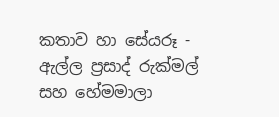කතාව හා සේයරූ - ඇල්ල ප්‍රසාද් රුක්මල් සහ හේමමාලා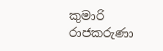කුමාරි රාජකරුණා